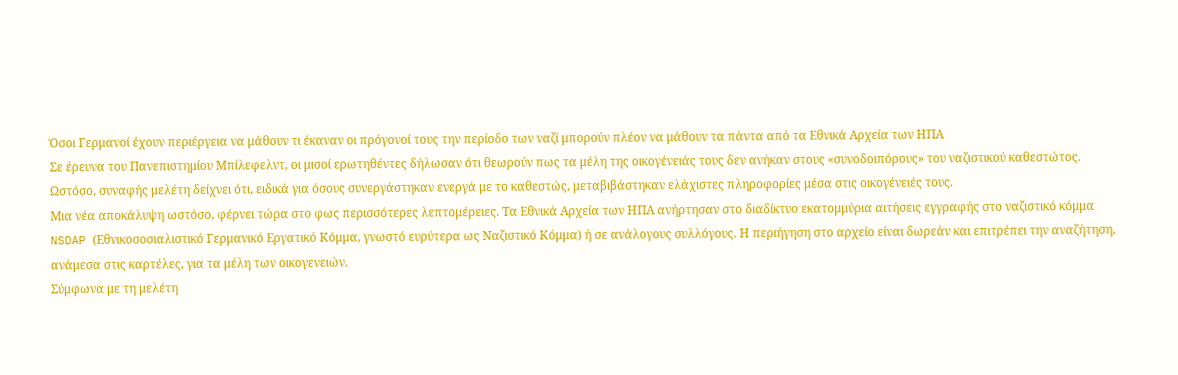Όσοι Γερμανοί έχουν περιέργεια να μάθουν τι έκαναν οι πρόγονοί τους την περίοδο των ναζί μπορούν πλέον να μάθουν τα πάντα από τα Εθνικά Αρχεία των ΗΠΑ
Σε έρευνα του Πανεπιστημίου Μπίλεφελντ, οι μισοί ερωτηθέντες δήλωσαν ότι θεωρούν πως τα μέλη της οικογένειάς τους δεν ανήκαν στους «συνοδοιπόρους» του ναζιστικού καθεστώτος. Ωστόσο, συναφής μελέτη δείχνει ότι, ειδικά για όσους συνεργάστηκαν ενεργά με το καθεστώς, μεταβιβάστηκαν ελάχιστες πληροφορίες μέσα στις οικογένειές τους.
Μια νέα αποκάλυψη ωστόσο, φέρνει τώρα στο φως περισσότερες λεπτομέρειες. Τα Εθνικά Αρχεία των ΗΠΑ ανήρτησαν στο διαδίκτυο εκατομμύρια αιτήσεις εγγραφής στο ναζιστικό κόμμα NSDAP (Εθνικοσοσιαλιστικό Γερμανικό Εργατικό Κόμμα, γνωστό ευρύτερα ως Ναζιστικό Κόμμα) ή σε ανάλογους συλλόγους. Η περιήγηση στο αρχείο είναι δωρεάν και επιτρέπει την αναζήτηση, ανάμεσα στις καρτέλες, για τα μέλη των οικογενειών.
Σύμφωνα με τη μελέτη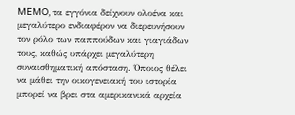MEMO, τα εγγόνια δείχνουν ολοένα και μεγαλύτερο ενδιαφέρον να διερευνήσουν τον ρόλο των παππούδων και γιαγιάδων τους, καθώς υπάρχει μεγαλύτερη συναισθηματική απόσταση. Όποιος θέλει να μάθει την οικογενειακή του ιστορία μπορεί να βρει στα αμερικανικά αρχεία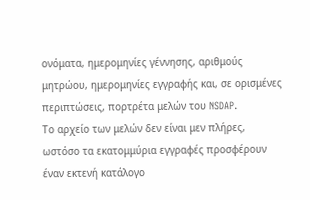ονόματα, ημερομηνίες γέννησης, αριθμούς μητρώου, ημερομηνίες εγγραφής και, σε ορισμένες περιπτώσεις, πορτρέτα μελών του NSDAP.
Το αρχείο των μελών δεν είναι μεν πλήρες, ωστόσο τα εκατομμύρια εγγραφές προσφέρουν έναν εκτενή κατάλογο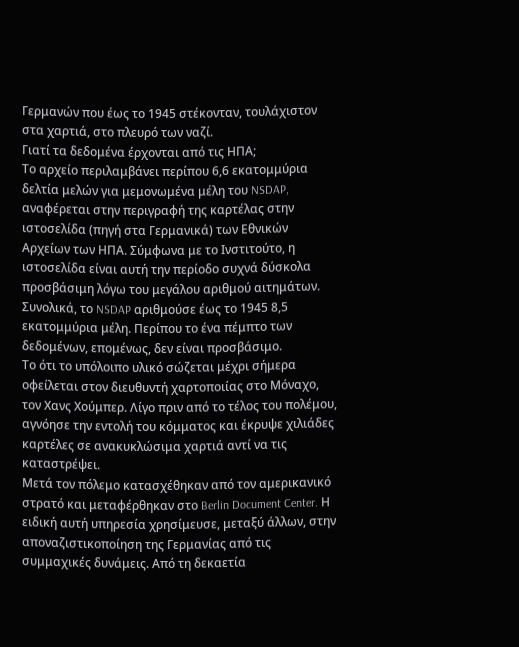Γερμανών που έως το 1945 στέκονταν, τουλάχιστον στα χαρτιά, στο πλευρό των ναζί.
Γιατί τα δεδομένα έρχονται από τις ΗΠΑ;
Το αρχείο περιλαμβάνει περίπου 6,6 εκατομμύρια δελτία μελών για μεμονωμένα μέλη του NSDAP, αναφέρεται στην περιγραφή της καρτέλας στην ιστοσελίδα (πηγή στα Γερμανικά) των Εθνικών Αρχείων των ΗΠΑ. Σύμφωνα με το Ινστιτούτο, η ιστοσελίδα είναι αυτή την περίοδο συχνά δύσκολα προσβάσιμη λόγω του μεγάλου αριθμού αιτημάτων. Συνολικά, το NSDAP αριθμούσε έως το 1945 8,5 εκατομμύρια μέλη. Περίπου το ένα πέμπτο των δεδομένων, επομένως, δεν είναι προσβάσιμο.
Το ότι το υπόλοιπο υλικό σώζεται μέχρι σήμερα οφείλεται στον διευθυντή χαρτοποιίας στο Μόναχο, τον Χανς Χούμπερ. Λίγο πριν από το τέλος του πολέμου, αγνόησε την εντολή του κόμματος και έκρυψε χιλιάδες καρτέλες σε ανακυκλώσιμα χαρτιά αντί να τις καταστρέψει.
Μετά τον πόλεμο κατασχέθηκαν από τον αμερικανικό στρατό και μεταφέρθηκαν στο Berlin Document Center. Η ειδική αυτή υπηρεσία χρησίμευσε, μεταξύ άλλων, στην αποναζιστικοποίηση της Γερμανίας από τις συμμαχικές δυνάμεις. Από τη δεκαετία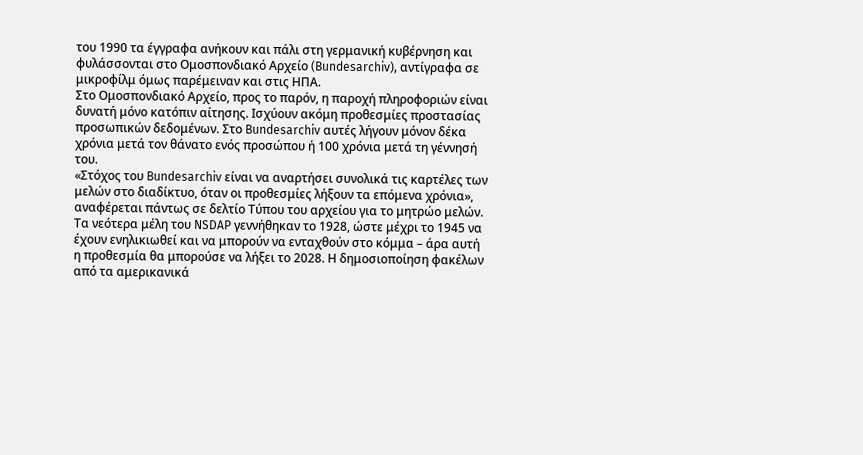του 1990 τα έγγραφα ανήκουν και πάλι στη γερμανική κυβέρνηση και φυλάσσονται στο Ομοσπονδιακό Αρχείο (Bundesarchiv), αντίγραφα σε μικροφίλμ όμως παρέμειναν και στις ΗΠΑ.
Στο Ομοσπονδιακό Αρχείο, προς το παρόν, η παροχή πληροφοριών είναι δυνατή μόνο κατόπιν αίτησης. Ισχύουν ακόμη προθεσμίες προστασίας προσωπικών δεδομένων. Στο Bundesarchiv αυτές λήγουν μόνον δέκα χρόνια μετά τον θάνατο ενός προσώπου ή 100 χρόνια μετά τη γέννησή του.
«Στόχος του Bundesarchiv είναι να αναρτήσει συνολικά τις καρτέλες των μελών στο διαδίκτυο, όταν οι προθεσμίες λήξουν τα επόμενα χρόνια», αναφέρεται πάντως σε δελτίο Τύπου του αρχείου για το μητρώο μελών.
Τα νεότερα μέλη του NSDAP γεννήθηκαν το 1928, ώστε μέχρι το 1945 να έχουν ενηλικιωθεί και να μπορούν να ενταχθούν στο κόμμα – άρα αυτή η προθεσμία θα μπορούσε να λήξει το 2028. Η δημοσιοποίηση φακέλων από τα αμερικανικά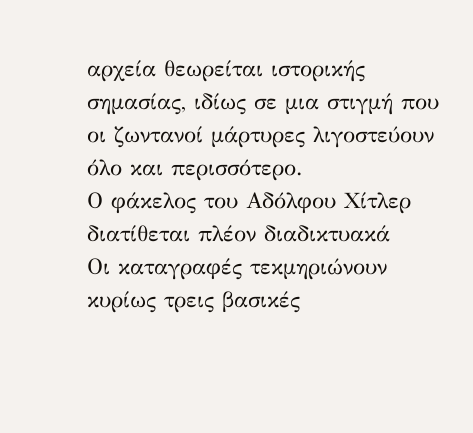αρχεία θεωρείται ιστορικής σημασίας, ιδίως σε μια στιγμή που οι ζωντανοί μάρτυρες λιγοστεύουν όλο και περισσότερο.
Ο φάκελος του Αδόλφου Χίτλερ διατίθεται πλέον διαδικτυακά
Οι καταγραφές τεκμηριώνουν κυρίως τρεις βασικές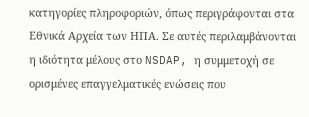κατηγορίες πληροφοριών, όπως περιγράφονται στα Εθνικά Αρχεία των ΗΠΑ. Σε αυτές περιλαμβάνονται η ιδιότητα μέλους στο NSDAP, η συμμετοχή σε ορισμένες επαγγελματικές ενώσεις που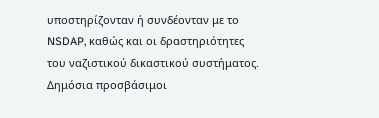υποστηρίζονταν ή συνδέονταν με το NSDAP, καθώς και οι δραστηριότητες του ναζιστικού δικαστικού συστήματος.
Δημόσια προσβάσιμοι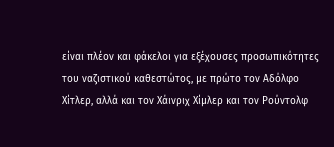είναι πλέον και φάκελοι για εξέχουσες προσωπικότητες του ναζιστικού καθεστώτος, με πρώτο τον Αδόλφο Χίτλερ, αλλά και τον Χάινριχ Χίμλερ και τον Ρούντολφ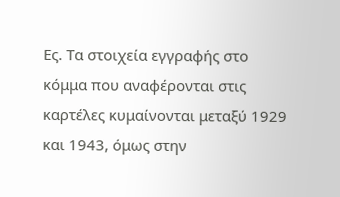Ες. Τα στοιχεία εγγραφής στο κόμμα που αναφέρονται στις καρτέλες κυμαίνονται μεταξύ 1929 και 1943, όμως στην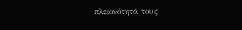πλειονότητά τους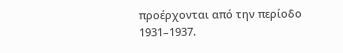προέρχονται από την περίοδο 1931–1937.